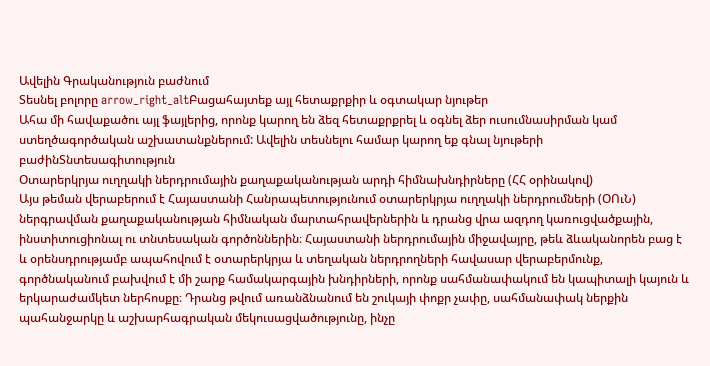Ավելին Գրականություն բաժնում
Տեսնել բոլորը arrow_right_altԲացահայտեք այլ հետաքրքիր և օգտակար նյութեր
Ահա մի հավաքածու այլ ֆայլերից, որոնք կարող են ձեզ հետաքրքրել և օգնել ձեր ուսումնասիրման կամ ստեղծագործական աշխատանքներում: Ավելին տեսնելու համար կարող եք գնալ նյութերի բաժինՏնտեսագիտություն
Օտարերկրյա ուղղակի ներդրումային քաղաքականության արդի հիմնախնդիրները (ՀՀ օրինակով)
Այս թեման վերաբերում է Հայաստանի Հանրապետությունում օտարերկրյա ուղղակի ներդրումների (ՕՈւՆ) ներգրավման քաղաքականության հիմնական մարտահրավերներին և դրանց վրա ազդող կառուցվածքային, ինստիտուցիոնալ ու տնտեսական գործոններին։ Հայաստանի ներդրումային միջավայրը, թեև ձևականորեն բաց է և օրենսդրությամբ ապահովում է օտարերկրյա և տեղական ներդրողների հավասար վերաբերմունք, գործնականում բախվում է մի շարք համակարգային խնդիրների, որոնք սահմանափակում են կապիտալի կայուն և երկարաժամկետ ներհոսքը։ Դրանց թվում առանձնանում են շուկայի փոքր չափը, սահմանափակ ներքին պահանջարկը և աշխարհագրական մեկուսացվածությունը, ինչը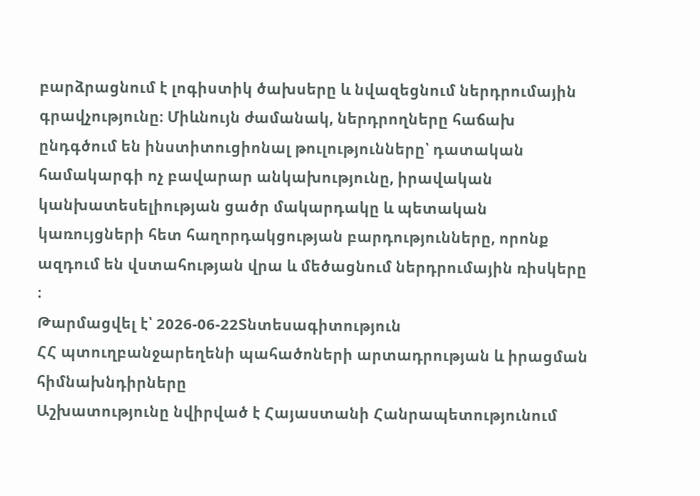բարձրացնում է լոգիստիկ ծախսերը և նվազեցնում ներդրումային գրավչությունը։ Միևնույն ժամանակ, ներդրողները հաճախ ընդգծում են ինստիտուցիոնալ թուլությունները՝ դատական համակարգի ոչ բավարար անկախությունը, իրավական կանխատեսելիության ցածր մակարդակը և պետական կառույցների հետ հաղորդակցության բարդությունները, որոնք ազդում են վստահության վրա և մեծացնում ներդրումային ռիսկերը ։
Թարմացվել է՝ 2026-06-22Տնտեսագիտություն
ՀՀ պտուղբանջարեղենի պահածոների արտադրության և իրացման հիմնախնդիրները
Աշխատությունը նվիրված է Հայաստանի Հանրապետությունում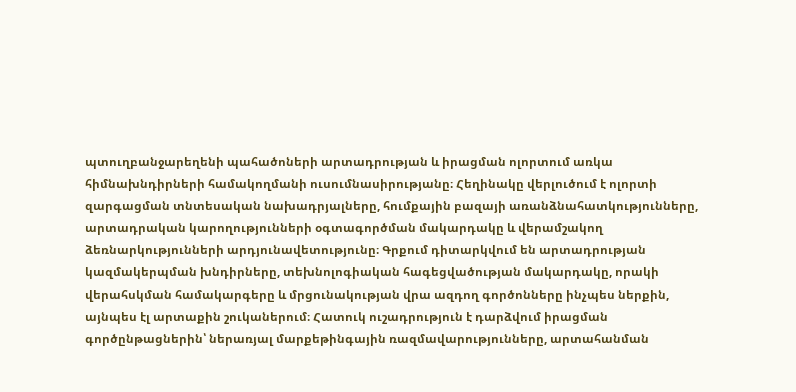պտուղբանջարեղենի պահածոների արտադրության և իրացման ոլորտում առկա հիմնախնդիրների համակողմանի ուսումնասիրությանը։ Հեղինակը վերլուծում է ոլորտի զարգացման տնտեսական նախադրյալները, հումքային բազայի առանձնահատկությունները, արտադրական կարողությունների օգտագործման մակարդակը և վերամշակող ձեռնարկությունների արդյունավետությունը։ Գրքում դիտարկվում են արտադրության կազմակերպման խնդիրները, տեխնոլոգիական հագեցվածության մակարդակը, որակի վերահսկման համակարգերը և մրցունակության վրա ազդող գործոնները ինչպես ներքին, այնպես էլ արտաքին շուկաներում։ Հատուկ ուշադրություն է դարձվում իրացման գործընթացներին՝ ներառյալ մարքեթինգային ռազմավարությունները, արտահանման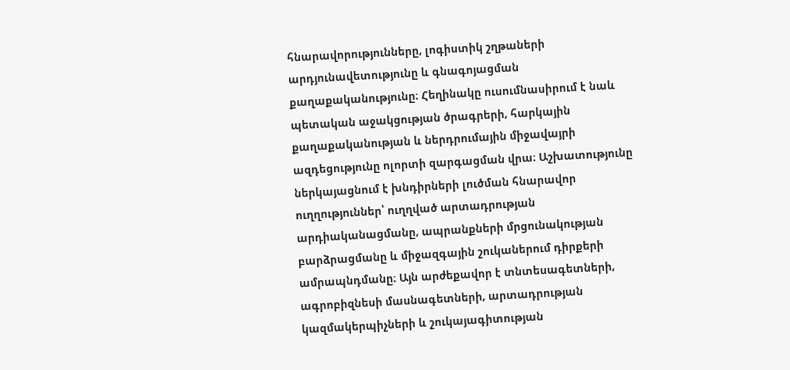հնարավորությունները, լոգիստիկ շղթաների արդյունավետությունը և գնագոյացման քաղաքականությունը։ Հեղինակը ուսումնասիրում է նաև պետական աջակցության ծրագրերի, հարկային քաղաքականության և ներդրումային միջավայրի ազդեցությունը ոլորտի զարգացման վրա։ Աշխատությունը ներկայացնում է խնդիրների լուծման հնարավոր ուղղություններ՝ ուղղված արտադրության արդիականացմանը, ապրանքների մրցունակության բարձրացմանը և միջազգային շուկաներում դիրքերի ամրապնդմանը։ Այն արժեքավոր է տնտեսագետների, ագրոբիզնեսի մասնագետների, արտադրության կազմակերպիչների և շուկայագիտության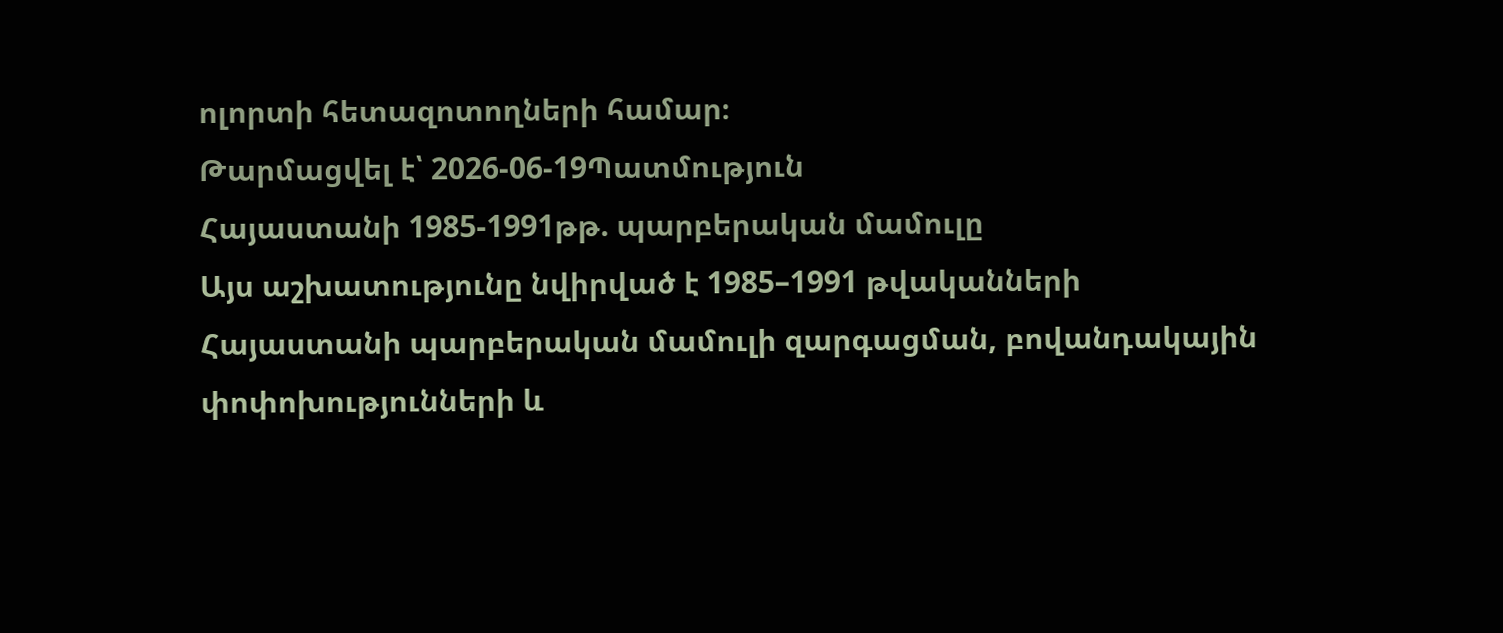ոլորտի հետազոտողների համար։
Թարմացվել է՝ 2026-06-19Պատմություն
Հայաստանի 1985-1991թթ. պարբերական մամուլը
Այս աշխատությունը նվիրված է 1985–1991 թվականների Հայաստանի պարբերական մամուլի զարգացման, բովանդակային փոփոխությունների և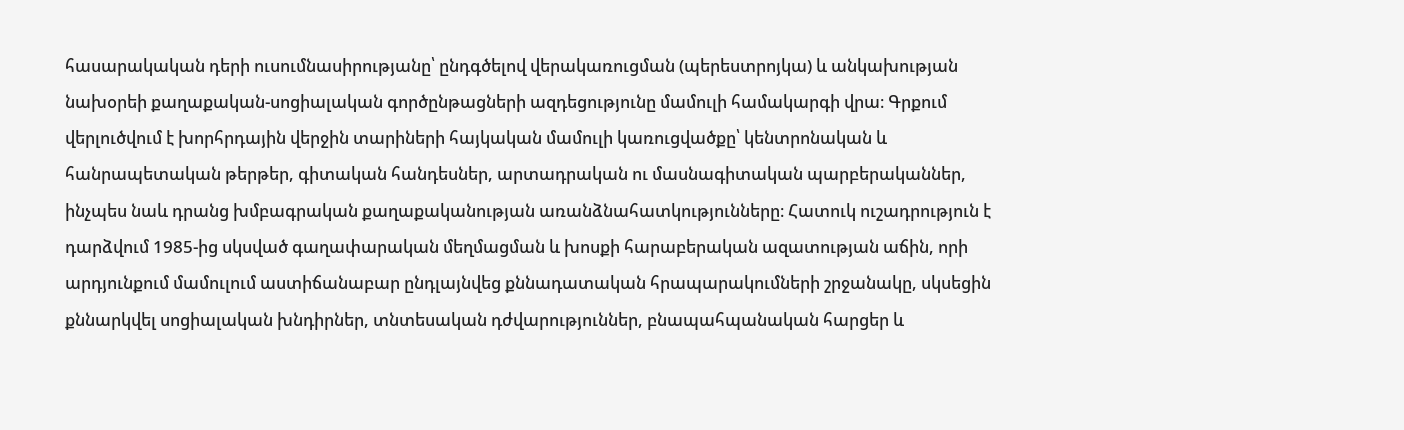հասարակական դերի ուսումնասիրությանը՝ ընդգծելով վերակառուցման (պերեստրոյկա) և անկախության նախօրեի քաղաքական-սոցիալական գործընթացների ազդեցությունը մամուլի համակարգի վրա։ Գրքում վերլուծվում է խորհրդային վերջին տարիների հայկական մամուլի կառուցվածքը՝ կենտրոնական և հանրապետական թերթեր, գիտական հանդեսներ, արտադրական ու մասնագիտական պարբերականներ, ինչպես նաև դրանց խմբագրական քաղաքականության առանձնահատկությունները։ Հատուկ ուշադրություն է դարձվում 1985-ից սկսված գաղափարական մեղմացման և խոսքի հարաբերական ազատության աճին, որի արդյունքում մամուլում աստիճանաբար ընդլայնվեց քննադատական հրապարակումների շրջանակը, սկսեցին քննարկվել սոցիալական խնդիրներ, տնտեսական դժվարություններ, բնապահպանական հարցեր և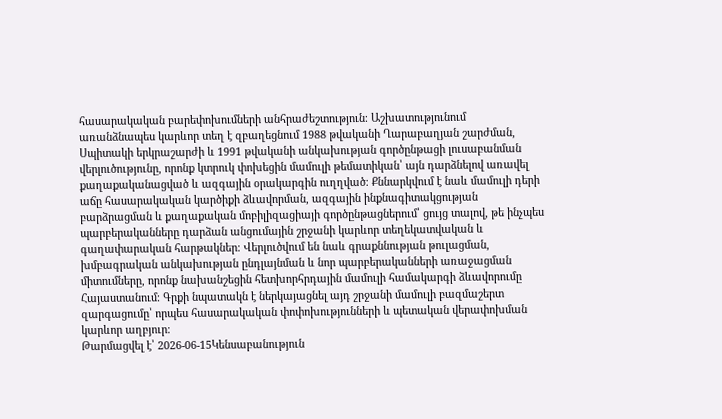հասարակական բարեփոխումների անհրաժեշտություն։ Աշխատությունում առանձնապես կարևոր տեղ է զբաղեցնում 1988 թվականի Ղարաբաղյան շարժման, Սպիտակի երկրաշարժի և 1991 թվականի անկախության գործընթացի լուսաբանման վերլուծությունը, որոնք կտրուկ փոխեցին մամուլի թեմատիկան՝ այն դարձնելով առավել քաղաքականացված և ազգային օրակարգին ուղղված։ Քննարկվում է նաև մամուլի դերի աճը հասարակական կարծիքի ձևավորման, ազգային ինքնագիտակցության բարձրացման և քաղաքական մոբիլիզացիայի գործընթացներում՝ ցույց տալով, թե ինչպես պարբերականները դարձան անցումային շրջանի կարևոր տեղեկատվական և գաղափարական հարթակներ։ Վերլուծվում են նաև գրաքննության թուլացման, խմբագրական անկախության ընդլայնման և նոր պարբերականների առաջացման միտումները, որոնք նախանշեցին հետխորհրդային մամուլի համակարգի ձևավորումը Հայաստանում։ Գրքի նպատակն է ներկայացնել այդ շրջանի մամուլի բազմաշերտ զարգացումը՝ որպես հասարակական փոփոխությունների և պետական վերափոխման կարևոր աղբյուր։
Թարմացվել է՝ 2026-06-15Կենսաբանություն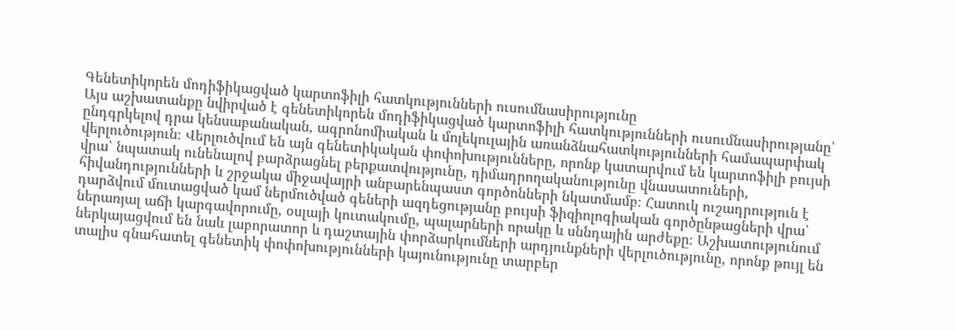Գենետիկորեն մոդիֆիկացված կարտոֆիլի հատկությունների ուսումնասիրությունը
Այս աշխատանքը նվիրված է գենետիկորեն մոդիֆիկացված կարտոֆիլի հատկությունների ուսումնասիրությանը՝ ընդգրկելով դրա կենսաբանական, ագրոնոմիական և մոլեկուլային առանձնահատկությունների համապարփակ վերլուծություն։ Վերլուծվում են այն գենետիկական փոփոխությունները, որոնք կատարվում են կարտոֆիլի բույսի վրա՝ նպատակ ունենալով բարձրացնել բերքատվությունը, դիմադրողականությունը վնասատուների, հիվանդությունների և շրջակա միջավայրի անբարենպաստ գործոնների նկատմամբ։ Հատուկ ուշադրություն է դարձվում մուտացված կամ ներմուծված գեների ազդեցությանը բույսի ֆիզիոլոգիական գործընթացների վրա՝ ներառյալ աճի կարգավորումը, օսլայի կուտակումը, պալարների որակը և սննդային արժեքը։ Աշխատությունում ներկայացվում են նաև լաբորատոր և դաշտային փորձարկումների արդյունքների վերլուծությունը, որոնք թույլ են տալիս գնահատել գենետիկ փոփոխությունների կայունությունը տարբեր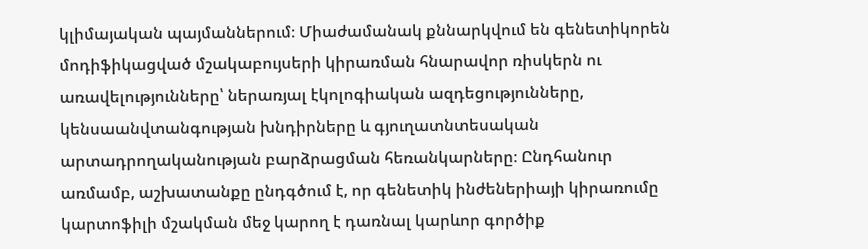կլիմայական պայմաններում։ Միաժամանակ քննարկվում են գենետիկորեն մոդիֆիկացված մշակաբույսերի կիրառման հնարավոր ռիսկերն ու առավելությունները՝ ներառյալ էկոլոգիական ազդեցությունները, կենսաանվտանգության խնդիրները և գյուղատնտեսական արտադրողականության բարձրացման հեռանկարները։ Ընդհանուր առմամբ, աշխատանքը ընդգծում է, որ գենետիկ ինժեներիայի կիրառումը կարտոֆիլի մշակման մեջ կարող է դառնալ կարևոր գործիք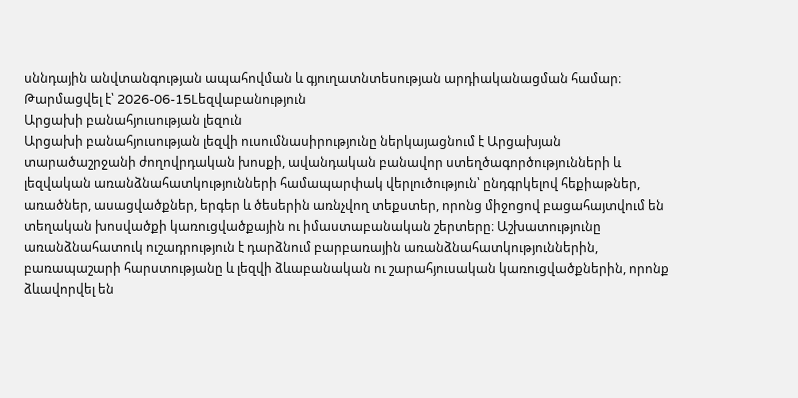սննդային անվտանգության ապահովման և գյուղատնտեսության արդիականացման համար։
Թարմացվել է՝ 2026-06-15Lեզվաբանություն
Արցախի բանահյուսության լեզուն
Արցախի բանահյուսության լեզվի ուսումնասիրությունը ներկայացնում է Արցախյան տարածաշրջանի ժողովրդական խոսքի, ավանդական բանավոր ստեղծագործությունների և լեզվական առանձնահատկությունների համապարփակ վերլուծություն՝ ընդգրկելով հեքիաթներ, առածներ, ասացվածքներ, երգեր և ծեսերին առնչվող տեքստեր, որոնց միջոցով բացահայտվում են տեղական խոսվածքի կառուցվածքային ու իմաստաբանական շերտերը։ Աշխատությունը առանձնահատուկ ուշադրություն է դարձնում բարբառային առանձնահատկություններին, բառապաշարի հարստությանը և լեզվի ձևաբանական ու շարահյուսական կառուցվածքներին, որոնք ձևավորվել են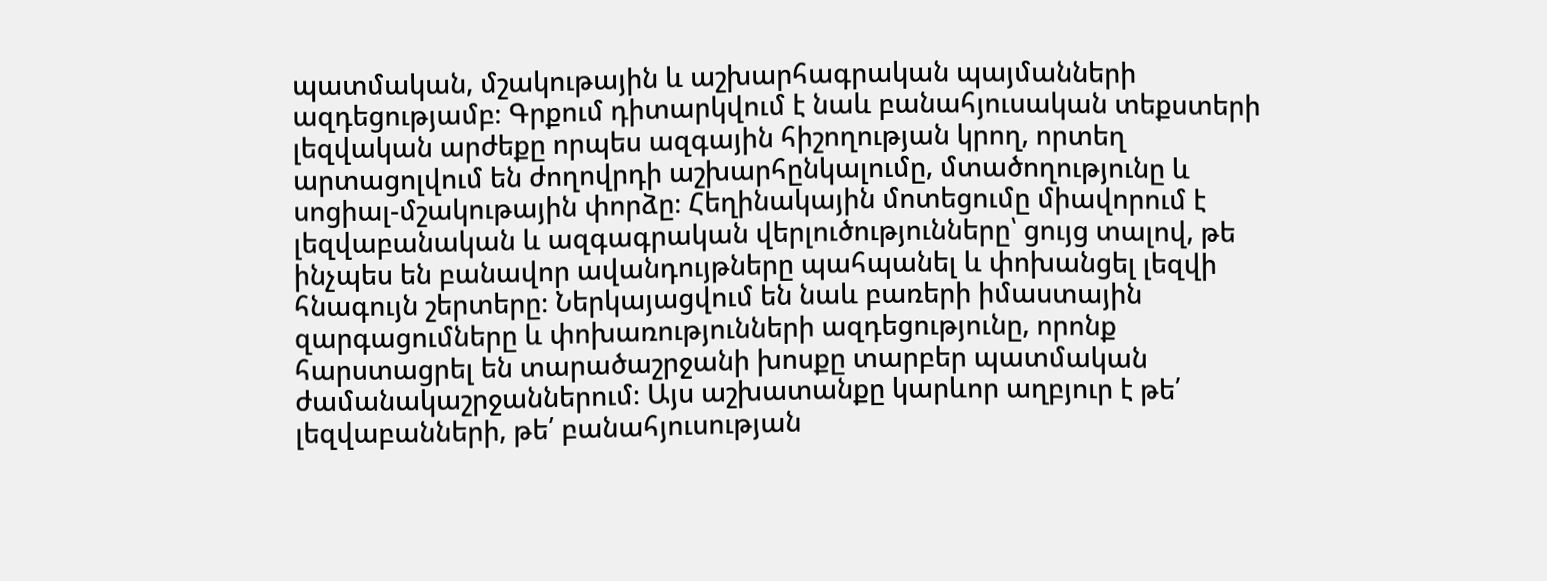պատմական, մշակութային և աշխարհագրական պայմանների ազդեցությամբ։ Գրքում դիտարկվում է նաև բանահյուսական տեքստերի լեզվական արժեքը որպես ազգային հիշողության կրող, որտեղ արտացոլվում են ժողովրդի աշխարհընկալումը, մտածողությունը և սոցիալ-մշակութային փորձը։ Հեղինակային մոտեցումը միավորում է լեզվաբանական և ազգագրական վերլուծությունները՝ ցույց տալով, թե ինչպես են բանավոր ավանդույթները պահպանել և փոխանցել լեզվի հնագույն շերտերը։ Ներկայացվում են նաև բառերի իմաստային զարգացումները և փոխառությունների ազդեցությունը, որոնք հարստացրել են տարածաշրջանի խոսքը տարբեր պատմական ժամանակաշրջաններում։ Այս աշխատանքը կարևոր աղբյուր է թե՛ լեզվաբանների, թե՛ բանահյուսության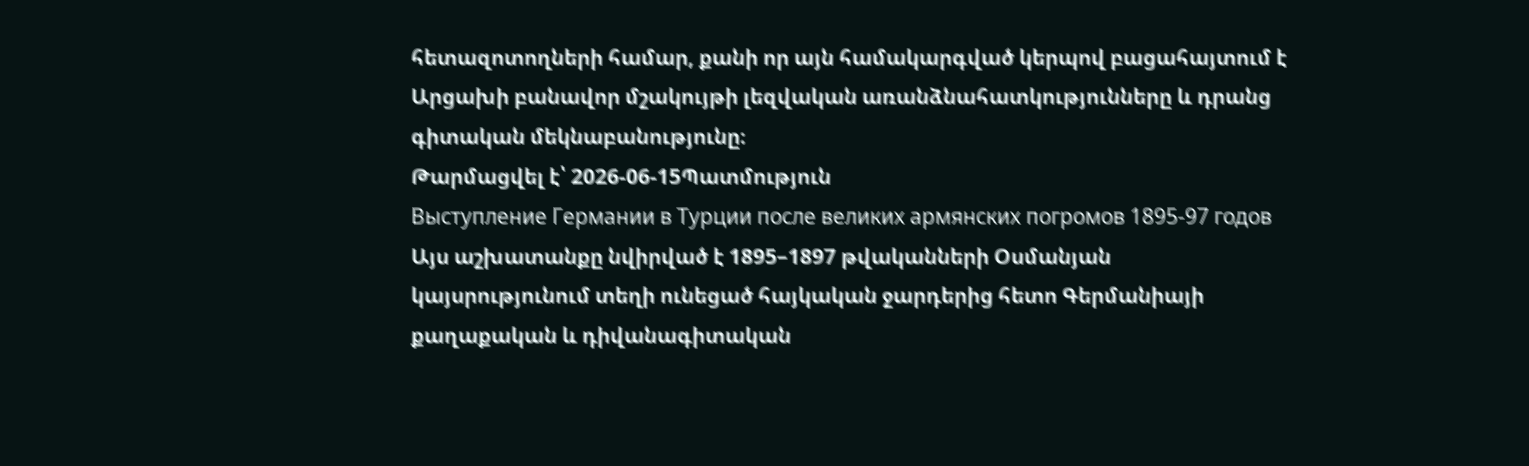հետազոտողների համար, քանի որ այն համակարգված կերպով բացահայտում է Արցախի բանավոր մշակույթի լեզվական առանձնահատկությունները և դրանց գիտական մեկնաբանությունը։
Թարմացվել է՝ 2026-06-15Պատմություն
Выступление Германии в Турции после великих армянских погромов 1895-97 годов
Այս աշխատանքը նվիրված է 1895–1897 թվականների Օսմանյան կայսրությունում տեղի ունեցած հայկական ջարդերից հետո Գերմանիայի քաղաքական և դիվանագիտական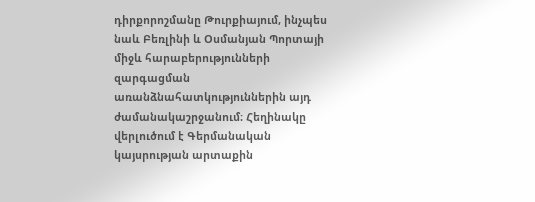դիրքորոշմանը Թուրքիայում, ինչպես նաև Բեռլինի և Օսմանյան Պորտայի միջև հարաբերությունների զարգացման առանձնահատկություններին այդ ժամանակաշրջանում։ Հեղինակը վերլուծում է Գերմանական կայսրության արտաքին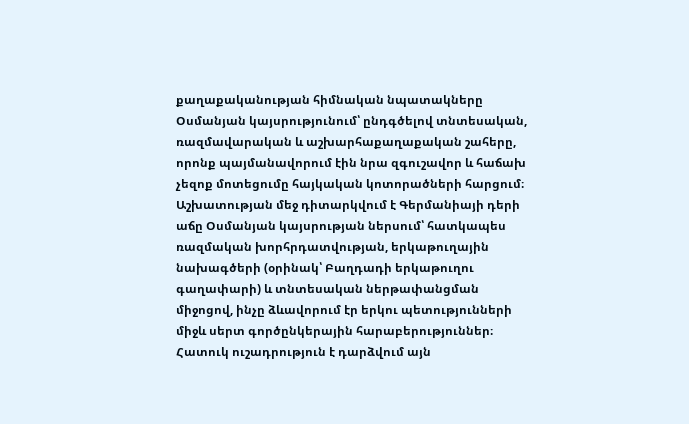քաղաքականության հիմնական նպատակները Օսմանյան կայսրությունում՝ ընդգծելով տնտեսական, ռազմավարական և աշխարհաքաղաքական շահերը, որոնք պայմանավորում էին նրա զգուշավոր և հաճախ չեզոք մոտեցումը հայկական կոտորածների հարցում։ Աշխատության մեջ դիտարկվում է Գերմանիայի դերի աճը Օսմանյան կայսրության ներսում՝ հատկապես ռազմական խորհրդատվության, երկաթուղային նախագծերի (օրինակ՝ Բաղդադի երկաթուղու գաղափարի) և տնտեսական ներթափանցման միջոցով, ինչը ձևավորում էր երկու պետությունների միջև սերտ գործընկերային հարաբերություններ։ Հատուկ ուշադրություն է դարձվում այն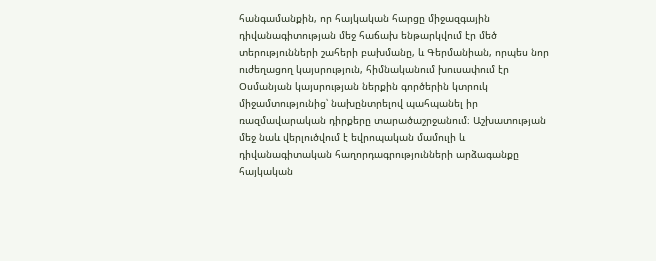հանգամանքին, որ հայկական հարցը միջազգային դիվանագիտության մեջ հաճախ ենթարկվում էր մեծ տերությունների շահերի բախմանը, և Գերմանիան, որպես նոր ուժեղացող կայսրություն, հիմնականում խուսափում էր Օսմանյան կայսրության ներքին գործերին կտրուկ միջամտությունից՝ նախընտրելով պահպանել իր ռազմավարական դիրքերը տարածաշրջանում։ Աշխատության մեջ նաև վերլուծվում է եվրոպական մամուլի և դիվանագիտական հաղորդագրությունների արձագանքը հայկական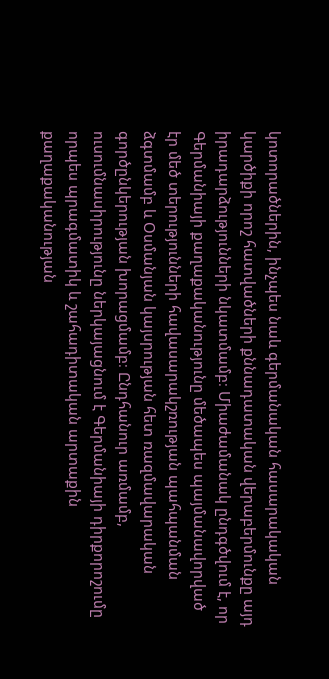կոտորածներին, ինչպես նաև գերմանական հասարակական կարծիքի որոշ հատվածների քննադատական վերաբերմունքը այդ իրադարձությունների նկատմամբ։ Միաժամանակ ընդգծվում է, որ Գերմանիայի քաղաքականությունը մեծապես պայմանավորված էր մեծ տերությունների հավասարակշռության պահպանման ձգտմամբ և Օսմանյան կայսրության հետ ռազմավարական գործընկերության խորացմամբ։ Ընդհանուր առմամբ, ուսումնասիրությունը ներկայացնում է Գերմանիայի դիրքորոշումը որպես պրագմատիկ և շահադիտական արտաքին քաղաքականության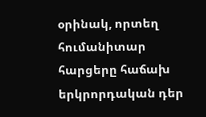օրինակ, որտեղ հումանիտար հարցերը հաճախ երկրորդական դեր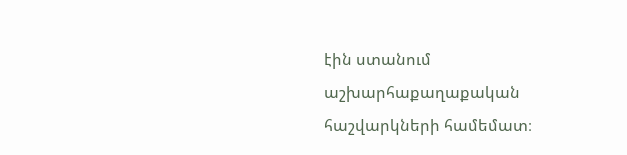էին ստանում աշխարհաքաղաքական հաշվարկների համեմատ։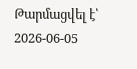Թարմացվել է՝ 2026-06-05